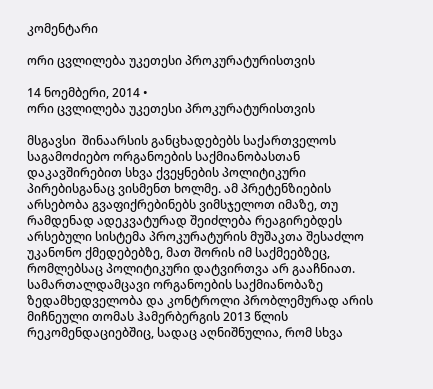კომენტარი

ორი ცვლილება უკეთესი პროკურატურისთვის

14 ნოემბერი, 2014 •
ორი ცვლილება უკეთესი პროკურატურისთვის

მსგავსი  შინაარსის განცხადებებს საქართველოს საგამოძიებო ორგანოების საქმიანობასთან დაკავშირებით სხვა ქვეყნების პოლიტიკური პირებისგანაც ვისმენთ ხოლმე. ამ პრეტენზიების არსებობა გვაფიქრებინებს ვიმსჯელოთ იმაზე, თუ რამდენად ადეკვატურად შეიძლება რეაგირებდეს არსებული სისტემა პროკურატურის მუშაკთა შესაძლო უკანონო ქმედებებზე, მათ შორის იმ საქმეებზეც, რომლებსაც პოლიტიკური დატვირთვა არ გააჩნიათ. სამართალდამცავი ორგანოების საქმიანობაზე ზედამხედველობა და კონტროლი პრობლემურად არის მიჩნეული თომას ჰამერბერგის 2013 წლის რეკომენდაციებშიც, სადაც აღნიშნულია, რომ სხვა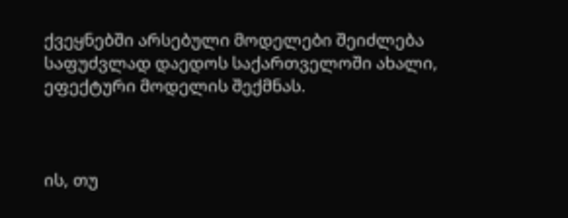ქვეყნებში არსებული მოდელები შეიძლება საფუძვლად დაედოს საქართველოში ახალი, ეფექტური მოდელის შექმნას.



ის, თუ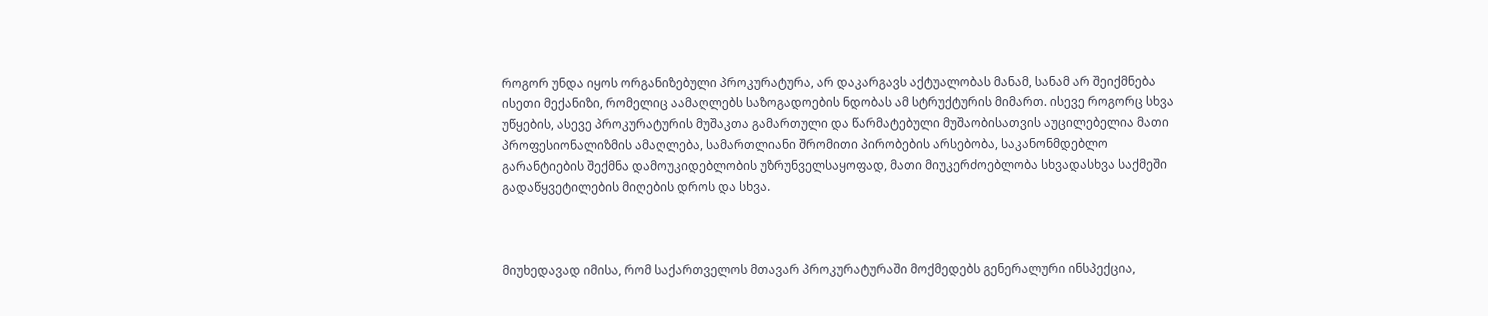როგორ უნდა იყოს ორგანიზებული პროკურატურა, არ დაკარგავს აქტუალობას მანამ, სანამ არ შეიქმნება ისეთი მექანიზი, რომელიც აამაღლებს საზოგადოების ნდობას ამ სტრუქტურის მიმართ. ისევე როგორც სხვა უწყების, ასევე პროკურატურის მუშაკთა გამართული და წარმატებული მუშაობისათვის აუცილებელია მათი პროფესიონალიზმის ამაღლება, სამართლიანი შრომითი პირობების არსებობა, საკანონმდებლო გარანტიების შექმნა დამოუკიდებლობის უზრუნველსაყოფად, მათი მიუკერძოებლობა სხვადასხვა საქმეში გადაწყვეტილების მიღების დროს და სხვა.



მიუხედავად იმისა, რომ საქართველოს მთავარ პროკურატურაში მოქმედებს გენერალური ინსპექცია,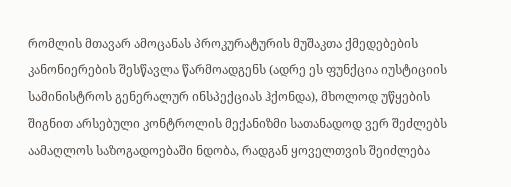რომლის მთავარ ამოცანას პროკურატურის მუშაკთა ქმედებების კანონიერების შესწავლა წარმოადგენს (ადრე ეს ფუნქცია იუსტიციის სამინისტროს გენერალურ ინსპექციას ჰქონდა), მხოლოდ უწყების შიგნით არსებული კონტროლის მექანიზმი სათანადოდ ვერ შეძლებს აამაღლოს საზოგადოებაში ნდობა, რადგან ყოველთვის შეიძლება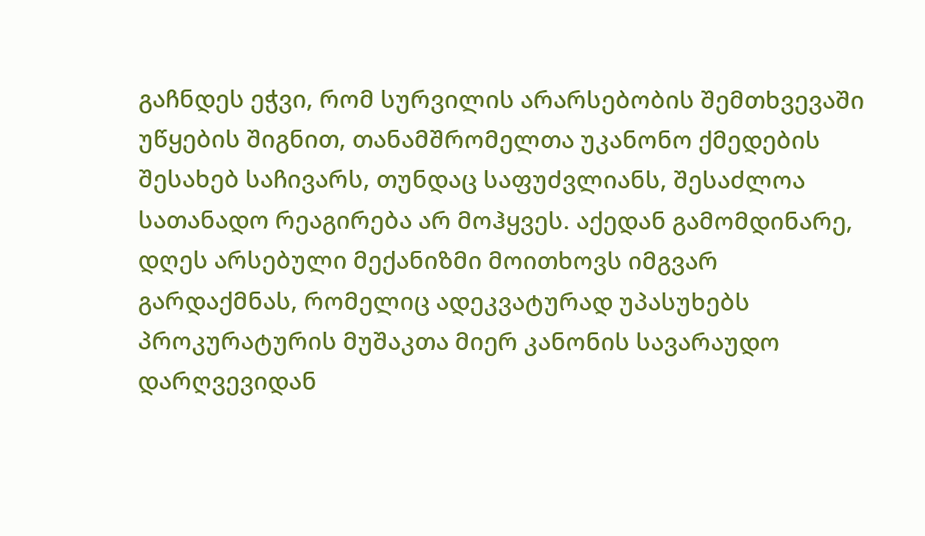გაჩნდეს ეჭვი, რომ სურვილის არარსებობის შემთხვევაში უწყების შიგნით, თანამშრომელთა უკანონო ქმედების შესახებ საჩივარს, თუნდაც საფუძვლიანს, შესაძლოა სათანადო რეაგირება არ მოჰყვეს. აქედან გამომდინარე, დღეს არსებული მექანიზმი მოითხოვს იმგვარ გარდაქმნას, რომელიც ადეკვატურად უპასუხებს პროკურატურის მუშაკთა მიერ კანონის სავარაუდო დარღვევიდან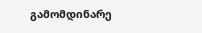გამომდინარე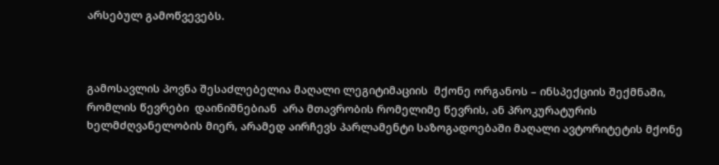არსებულ გამოწვევებს.



გამოსავლის პოვნა შესაძლებელია მაღალი ლეგიტიმაციის  მქონე ორგანოს – ინსპექციის შექმნაში, რომლის წევრები  დაინიშნებიან  არა მთავრობის რომელიმე წევრის, ან პროკურატურის ხელმძღვანელობის მიერ, არამედ აირჩევს პარლამენტი საზოგადოებაში მაღალი ავტორიტეტის მქონე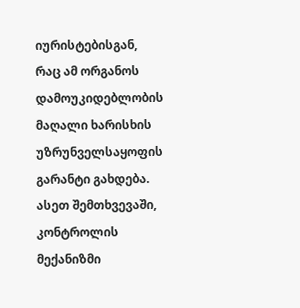იურისტებისგან, რაც ამ ორგანოს დამოუკიდებლობის მაღალი ხარისხის უზრუნველსაყოფის გარანტი გახდება. ასეთ შემთხვევაში, კონტროლის მექანიზმი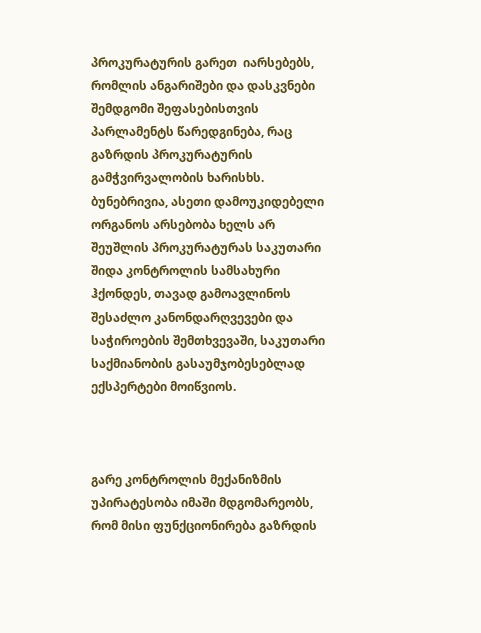პროკურატურის გარეთ  იარსებებს, რომლის ანგარიშები და დასკვნები შემდგომი შეფასებისთვის პარლამენტს წარედგინება, რაც გაზრდის პროკურატურის გამჭვირვალობის ხარისხს. ბუნებრივია, ასეთი დამოუკიდებელი ორგანოს არსებობა ხელს არ შეუშლის პროკურატურას საკუთარი შიდა კონტროლის სამსახური ჰქონდეს, თავად გამოავლინოს შესაძლო კანონდარღვევები და საჭიროების შემთხვევაში, საკუთარი საქმიანობის გასაუმჯობესებლად  ექსპერტები მოიწვიოს.



გარე კონტროლის მექანიზმის უპირატესობა იმაში მდგომარეობს, რომ მისი ფუნქციონირება გაზრდის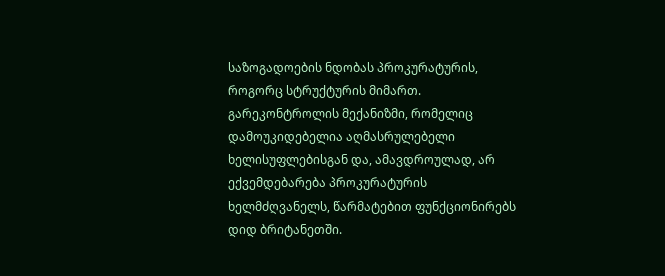საზოგადოების ნდობას პროკურატურის, როგორც სტრუქტურის მიმართ. გარეკონტროლის მექანიზმი, რომელიც დამოუკიდებელია აღმასრულებელი ხელისუფლებისგან და, ამავდროულად, არ ექვემდებარება პროკურატურის ხელმძღვანელს, წარმატებით ფუნქციონირებს დიდ ბრიტანეთში.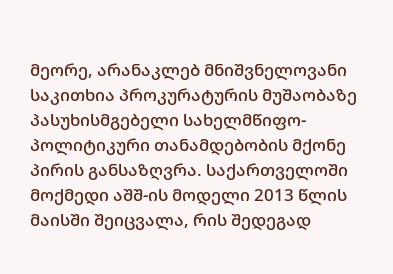მეორე, არანაკლებ მნიშვნელოვანი საკითხია პროკურატურის მუშაობაზე პასუხისმგებელი სახელმწიფო-პოლიტიკური თანამდებობის მქონე პირის განსაზღვრა. საქართველოში  მოქმედი აშშ-ის მოდელი 2013 წლის მაისში შეიცვალა, რის შედეგად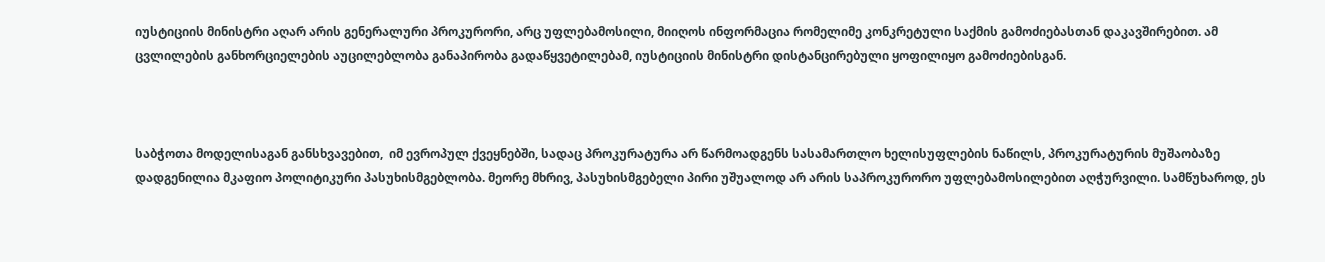იუსტიციის მინისტრი აღარ არის გენერალური პროკურორი, არც უფლებამოსილი, მიიღოს ინფორმაცია რომელიმე კონკრეტული საქმის გამოძიებასთან დაკავშირებით. ამ ცვლილების განხორციელების აუცილებლობა განაპირობა გადაწყვეტილებამ, იუსტიციის მინისტრი დისტანცირებული ყოფილიყო გამოძიებისგან.



საბჭოთა მოდელისაგან განსხვავებით,  იმ ევროპულ ქვეყნებში, სადაც პროკურატურა არ წარმოადგენს სასამართლო ხელისუფლების ნაწილს, პროკურატურის მუშაობაზე დადგენილია მკაფიო პოლიტიკური პასუხისმგებლობა. მეორე მხრივ, პასუხისმგებელი პირი უშუალოდ არ არის საპროკურორო უფლებამოსილებით აღჭურვილი. სამწუხაროდ, ეს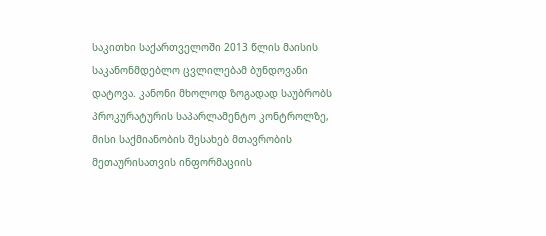საკითხი საქართველოში 2013 წლის მაისის საკანონმდებლო ცვლილებამ ბუნდოვანი დატოვა. კანონი მხოლოდ ზოგადად საუბრობს პროკურატურის საპარლამენტო კონტროლზე, მისი საქმიანობის შესახებ მთავრობის მეთაურისათვის ინფორმაციის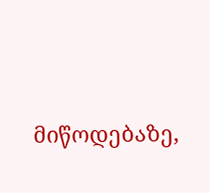მიწოდებაზე,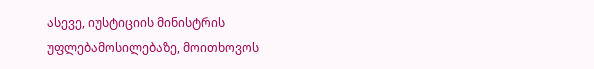ასევე, იუსტიციის მინისტრის უფლებამოსილებაზე, მოითხოვოს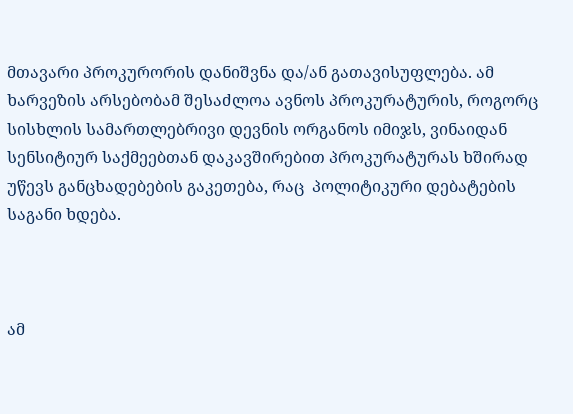მთავარი პროკურორის დანიშვნა და/ან გათავისუფლება. ამ ხარვეზის არსებობამ შესაძლოა ავნოს პროკურატურის, როგორც სისხლის სამართლებრივი დევნის ორგანოს იმიჯს, ვინაიდან სენსიტიურ საქმეებთან დაკავშირებით პროკურატურას ხშირად უწევს განცხადებების გაკეთება, რაც  პოლიტიკური დებატების საგანი ხდება.



ამ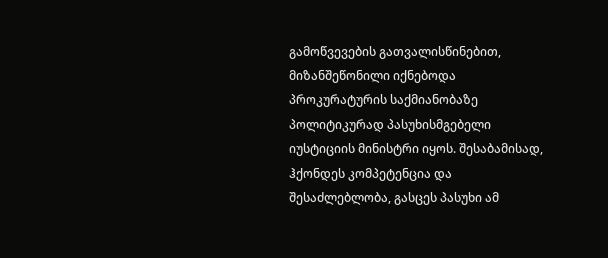გამოწვევების გათვალისწინებით, მიზანშეწონილი იქნებოდა პროკურატურის საქმიანობაზე პოლიტიკურად პასუხისმგებელი იუსტიციის მინისტრი იყოს. შესაბამისად, ჰქონდეს კომპეტენცია და შესაძლებლობა, გასცეს პასუხი ამ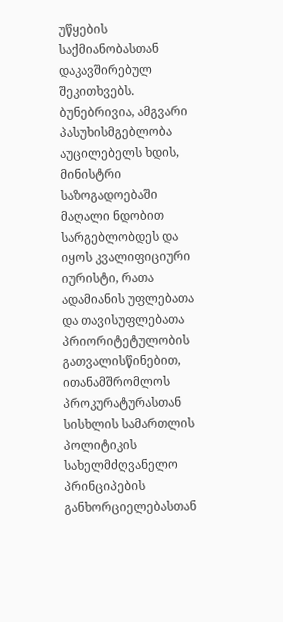უწყების საქმიანობასთან დაკავშირებულ შეკითხვებს. ბუნებრივია, ამგვარი პასუხისმგებლობა აუცილებელს ხდის,  მინისტრი საზოგადოებაში მაღალი ნდობით სარგებლობდეს და იყოს კვალიფიციური იურისტი, რათა ადამიანის უფლებათა და თავისუფლებათა პრიორიტეტულობის გათვალისწინებით, ითანამშრომლოს პროკურატურასთან სისხლის სამართლის პოლიტიკის სახელმძღვანელო პრინციპების განხორციელებასთან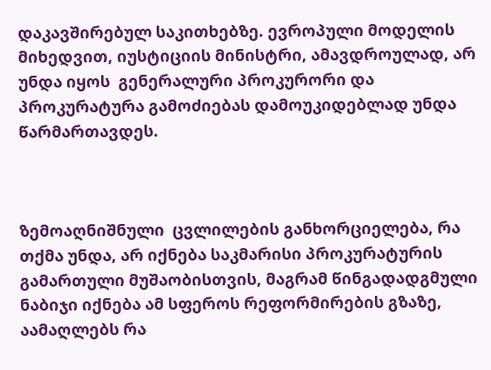დაკავშირებულ საკითხებზე. ევროპული მოდელის მიხედვით, იუსტიციის მინისტრი, ამავდროულად, არ უნდა იყოს  გენერალური პროკურორი და პროკურატურა გამოძიებას დამოუკიდებლად უნდა წარმართავდეს.



ზემოაღნიშნული  ცვლილების განხორციელება, რა თქმა უნდა, არ იქნება საკმარისი პროკურატურის გამართული მუშაობისთვის, მაგრამ წინგადადგმული ნაბიჯი იქნება ამ სფეროს რეფორმირების გზაზე, აამაღლებს რა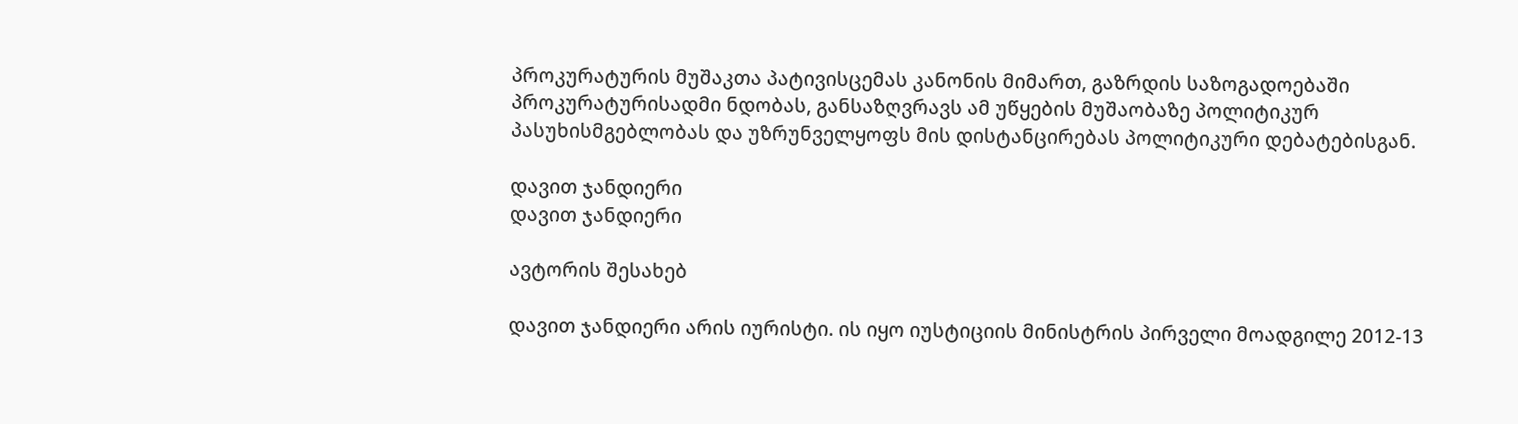პროკურატურის მუშაკთა პატივისცემას კანონის მიმართ, გაზრდის საზოგადოებაში პროკურატურისადმი ნდობას, განსაზღვრავს ამ უწყების მუშაობაზე პოლიტიკურ პასუხისმგებლობას და უზრუნველყოფს მის დისტანცირებას პოლიტიკური დებატებისგან.

დავით ჯანდიერი
დავით ჯანდიერი

ავტორის შესახებ

დავით ჯანდიერი არის იურისტი. ის იყო იუსტიციის მინისტრის პირველი მოადგილე 2012-13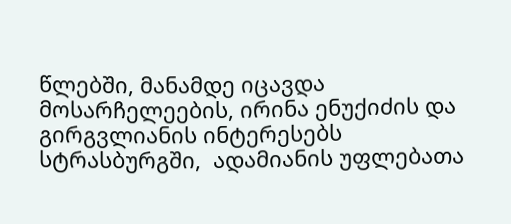წლებში, მანამდე იცავდა მოსარჩელეების, ირინა ენუქიძის და გირგვლიანის ინტერესებს სტრასბურგში,  ადამიანის უფლებათა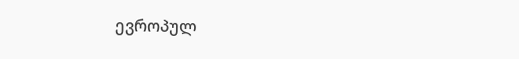ევროპულ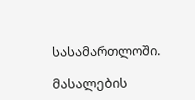სასამართლოში.

მასალების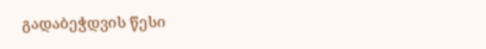გადაბეჭდვის წესი